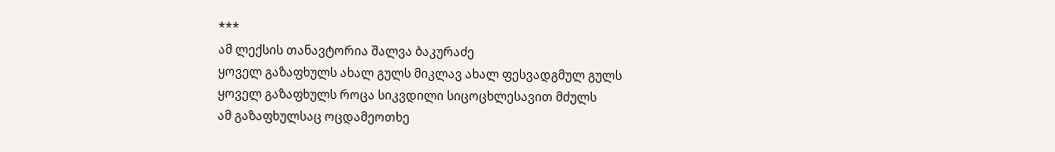***
ამ ლექსის თანავტორია შალვა ბაკურაძე
ყოველ გაზაფხულს ახალ გულს მიკლავ ახალ ფესვადგმულ გულს
ყოველ გაზაფხულს როცა სიკვდილი სიცოცხლესავით მძულს
ამ გაზაფხულსაც ოცდამეოთხე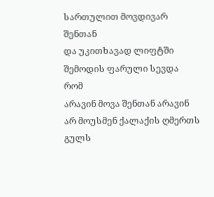სართულით მოვდივარ შენთან
და უკითხავად ლიფტში შემოდის ფარული სევდა
რომ
არავინ მოვა შენთან არავინ
არ მოუსმენ ქალაქის ღმერთს
გულს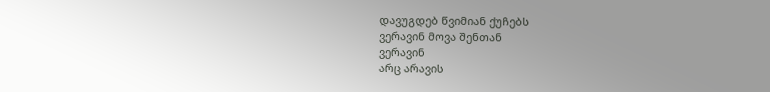დავუგდებ წვიმიან ქუჩებს
ვერავინ მოვა შენთან
ვერავინ
არც არავის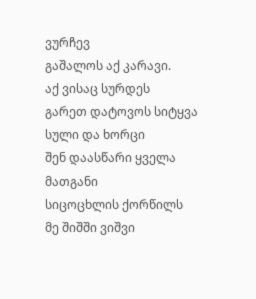ვურჩევ
გაშალოს აქ კარავი.
აქ ვისაც სურდეს
გარეთ დატოვოს სიტყვა სული და ხორცი
შენ დაასწარი ყველა მათგანი
სიცოცხლის ქორწილს
მე შიშში ვიშვი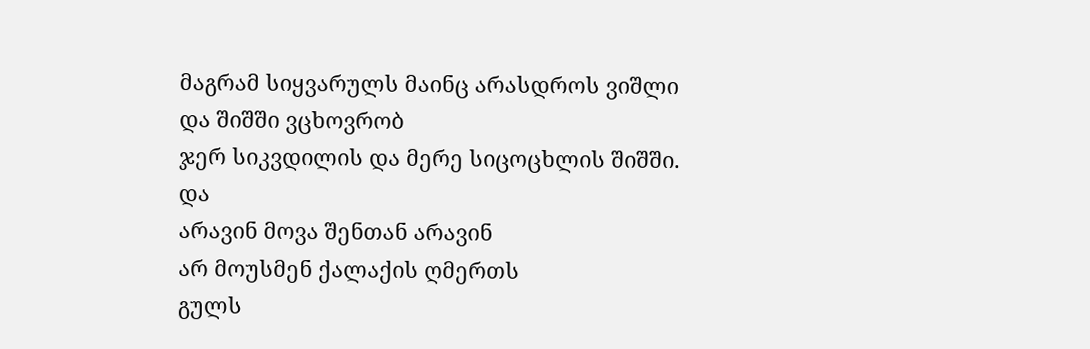მაგრამ სიყვარულს მაინც არასდროს ვიშლი
და შიშში ვცხოვრობ
ჯერ სიკვდილის და მერე სიცოცხლის შიშში.
და
არავინ მოვა შენთან არავინ
არ მოუსმენ ქალაქის ღმერთს
გულს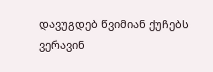დავუგდებ წვიმიან ქუჩებს
ვერავინ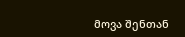მოვა შენთან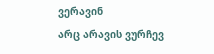ვერავინ
არც არავის ვურჩევ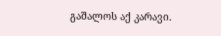გაშალოს აქ კარავი.